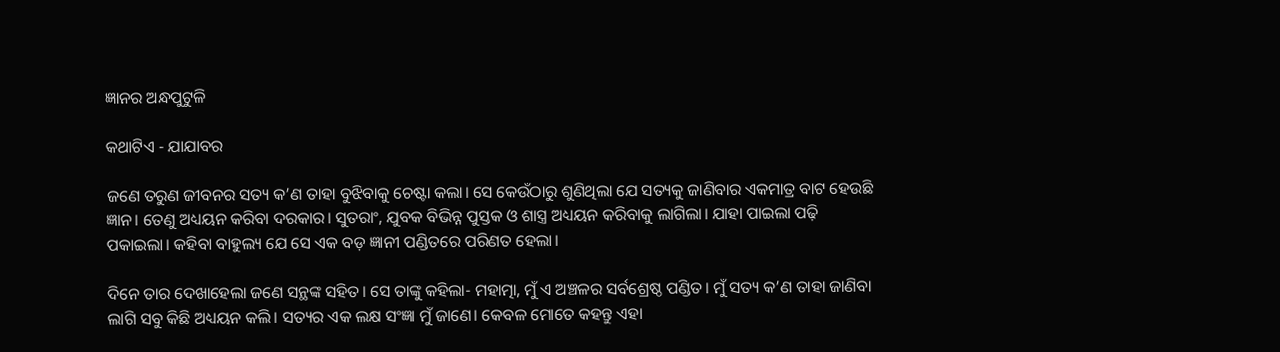ଜ୍ଞାନର ଅନ୍ଧପୁଟୁଳି

କଥାଟିଏ - ଯାଯାବର

ଜଣେ ତରୁଣ ଜୀବନର ସତ୍ୟ କ’ଣ ତାହା ବୁଝିବାକୁ ଚେଷ୍ଟା କଲା। ସେ କେଉଁଠାରୁ ଶୁଣିଥିଲା ଯେ ସତ୍ୟକୁ ଜାଣିବାର ଏକମାତ୍ର ବାଟ ହେଉଛି ଜ୍ଞାନ। ତେଣୁ ଅଧ୍ୟୟନ କରିବା ଦରକାର। ସୁତରାଂ, ଯୁବକ ବିଭିନ୍ନ ପୁସ୍ତକ ଓ ଶାସ୍ତ୍ର ଅଧ୍ୟୟନ କରିବାକୁ ଲାଗିଲା। ଯାହା ପାଇଲା ପଢ଼ି ପକାଇଲା। କହିବା ବାହୁଲ୍ୟ ଯେ ସେ ଏକ ବଡ଼ ଜ୍ଞାନୀ ପଣ୍ଡିତରେ ପରିଣତ ହେଲା।

ଦିନେ ତାର ଦେଖାହେଲା ଜଣେ ସନ୍ଥଙ୍କ ସହିତ। ସେ ତାଙ୍କୁ କହିଲା- ମହାତ୍ମା, ମୁଁ ଏ ଅଞ୍ଚଳର ସର୍ବଶ୍ରେଷ୍ଠ ପଣ୍ଡିତ। ମୁଁ ସତ୍ୟ କ’ଣ ତାହା ଜାଣିବା ଲାଗି ସବୁ କିଛି ଅଧ୍ୟୟନ କଲି। ସତ୍ୟର ଏକ ଲକ୍ଷ ସଂଜ୍ଞା ମୁଁ ଜାଣେ। କେବଳ ମୋତେ କହନ୍ତୁ ଏହା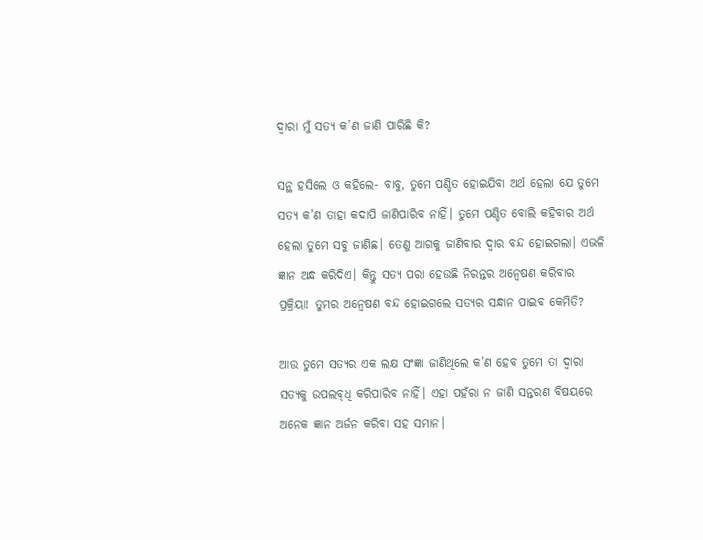ଦ୍ବାରା ମୁଁ ସତ୍ୟ କ’ଣ ଜାଣି ପାରିଛି କି?

ସନ୍ଥ ହସିଲେ ଓ କହିଲେ- ବାବୁ, ତୁମେ ପଣ୍ଡିତ ହୋଇଯିବା ଅର୍ଥ ହେଲା ଯେ ତୁମେ ସତ୍ୟ କ’ଣ ତାହା କଦାପି ଜାଣିପାରିବ ନାହିଁ। ତୁମେ ପଣ୍ଡିତ ବୋଲି କହିବାର ଅର୍ଥ ହେଲା ତୁମେ ସବୁ ଜାଣିଛ। ତେଣୁ ଆଗକୁ ଜାଣିବାର ଦ୍ବାର ବନ୍ଦ ହୋଇଗଲା। ଏଭଳି ଜ୍ଞାନ ଅନ୍ଧ କରିଦିଏ। କିନ୍ତୁ ସତ୍ୟ ପରା ହେଉଛି ନିରନ୍ତର ଅନ୍ବେଷଣ କରିବାର ପ୍ରକ୍ରିୟା! ତୁମର ଅନ୍ବେଷଣ ବନ୍ଦ ହୋଇଗଲେ ସତ୍ୟର ସନ୍ଧାନ ପାଇବ କେମିତି?

ଆଉ ତୁମେ ସତ୍ୟର ଏକ ଲକ୍ଷ ସଂଜ୍ଞା ଜାଣିଥିଲେ କ’ଣ ହେବ ତୁମେ ତା ଦ୍ବାରା ସତ୍ୟକୁ ଉପଲବ୍‌ଧି କରିପାରିବ ନାହିଁ। ଏହା ପହଁରା ନ ଜାଣି ସନ୍ତରଣ ବିଷୟରେ ଅନେକ ଜ୍ଞାନ ଅର୍ଜନ କରିବା ସହ ସମାନ।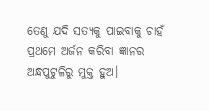ତେଣୁ ଯଦି ସତ୍ୟକୁ ପାଇବାକୁ ଚାହଁ ପ୍ରଥମେ ଅର୍ଜନ କରିବା ଜ୍ଞାନର ଅନ୍ଧପୁଟୁଳିରୁ ମୁକ୍ତ ହୁଅ।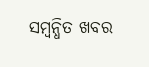ସମ୍ବନ୍ଧିତ ଖବର